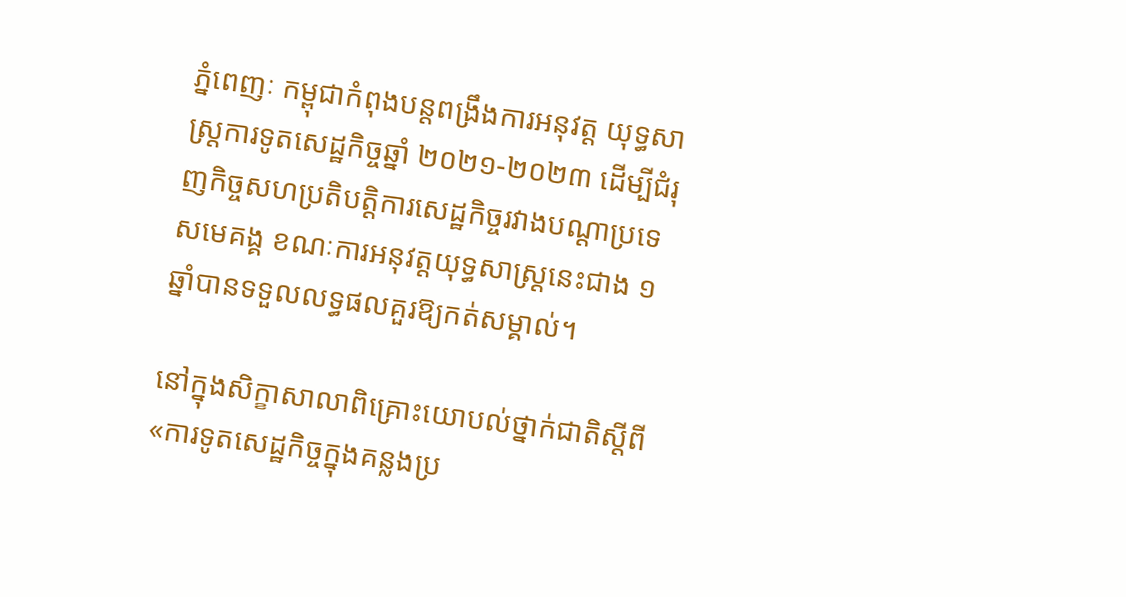ភ្នំពេញៈ កម្ពុជាកំពុងបន្តពង្រឹងការអនុវត្ត យុទ្ធសាស្ត្រការទូតសេដ្ឋកិច្ចឆ្នាំ ២០២១-២០២៣ ដើម្បីជំរុញកិច្ចសហប្រតិបត្តិការសេដ្ឋកិច្ចរវាងបណ្តាប្រទេសមេគង្គ ខណៈការអនុវត្តយុទ្ធសាស្ត្រនេះជាង ១ ឆ្នាំបានទទួលលទ្ធផលគួរឱ្យកត់សម្គាល់។

នៅក្នុងសិក្ខាសាលាពិគ្រោះយោបល់ថ្នាក់ជាតិស្តីពី «ការទូតសេដ្ឋកិច្ចក្នុងគន្លងប្រ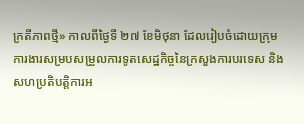ក្រតីភាពថ្មី» កាលពីថ្ងៃទី ២៧ ខែមិថុនា ដែលរៀបចំដោយក្រុមការងារសម្របសម្រួលការទូតសេដ្ឋកិច្ចនៃក្រសួងការបរទេស និងសហប្រតិបត្តិការអ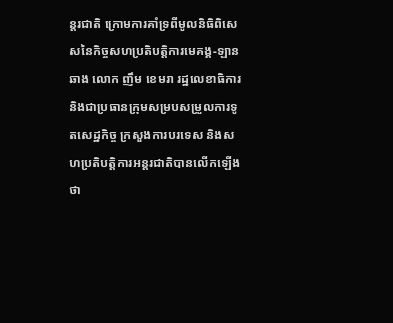ន្តរជាតិ ក្រោមការគាំទ្រពីមូលនិធិពិសេសនៃកិច្ចសហប្រតិបត្តិការមេគង្គ-ឡានឆាង លោក ញឹម ខេមរា រដ្ឋលេខាធិការ និងជាប្រធានក្រុមសម្របសម្រួលការទូតសេដ្ឋកិច្ច ក្រសួងការបរទេស និងសហប្រតិបត្តិការអន្តរជាតិបានលើកឡើងថា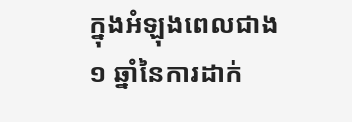ក្នុងអំឡុងពេលជាង ១ ឆ្នាំនៃការដាក់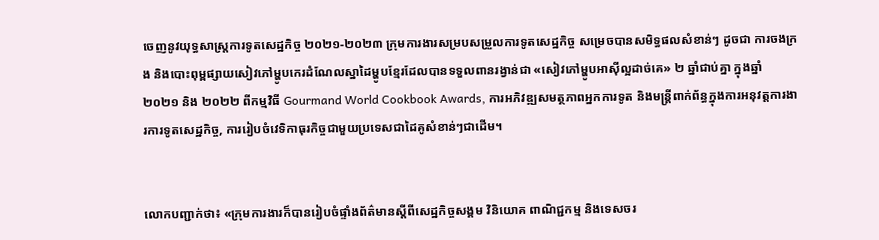ចេញនូវយុទ្ធសាស្ត្រការទូតសេដ្ឋកិច្ច ២០២១-២០២៣ ក្រុមការងារសម្របសម្រួលការទូតសេដ្ឋកិច្ច សម្រេចបានសមិទ្ធផលសំខាន់ៗ ដូចជា ការចងក្រង និងបោះពុម្ពផ្សាយសៀវភៅម្ហូបកេរដំណែលស្នាដៃម្ហូបខ្មែរដែលបានទទួលពានរង្វាន់ជា «សៀវភៅម្ហូបអាស៊ីល្អដាច់គេ» ២ ឆ្នាំជាប់គ្នា ក្នុងឆ្នាំ ២០២១ និង ២០២២ ពីកម្មវិធី Gourmand World Cookbook Awards, ការអភិវឌ្ឍសមត្ថភាពអ្នកការទូត និងមន្ត្រីពាក់ព័ន្ធក្នុងការអនុវត្តការងារការទូតសេដ្ឋកិច្ច, ការរៀបចំវេទិកាធុរកិច្ចជាមួយប្រទេសជាដៃគូសំខាន់ៗជាដើម។


លោកបញ្ជាក់ថា៖ «ក្រុមការងារក៏បានរៀបចំផ្ទាំងព័ត៌មានស្តីពីសេដ្ឋកិច្ចសង្គម វិនិយោគ ពាណិជ្ជកម្ម និងទេសចរ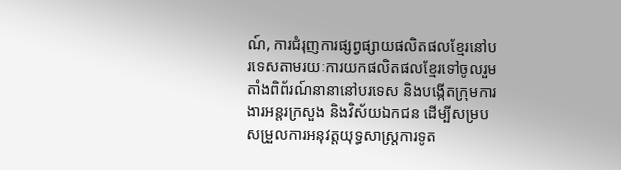ណ៍, ការជំរុញការផ្សព្វផ្សាយផលិតផលខ្មែរនៅបរទេសតាមរយៈការយកផលិតផលខ្មែរទៅចូលរួមតាំងពិព័រណ៍នានានៅបរទេស និងបង្កើតក្រុមការងារអន្តរក្រសួង និងវិស័យឯកជន ដើម្បីសម្របសម្រួលការអនុវត្តយុទ្ធសាស្ត្រការទូត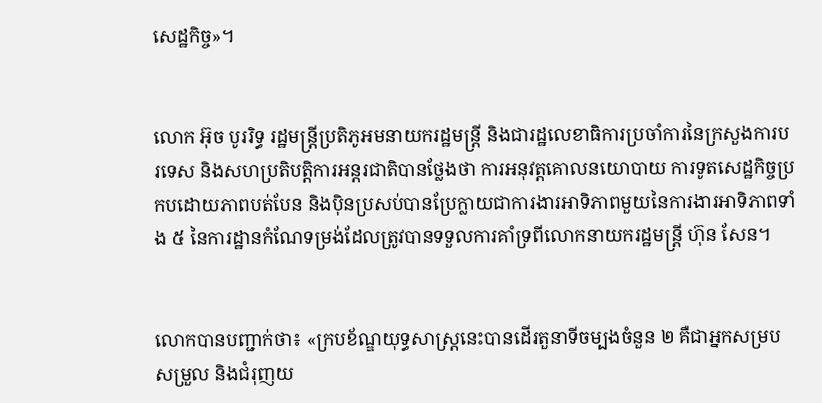សេដ្ឋកិច្ច»។


លោក អ៊ុច បូររិទ្ធ រដ្ឋមន្ត្រីប្រតិភូអមនាយករដ្ឋមន្ត្រី និងជារដ្ឋលេខាធិការប្រចាំការនៃក្រសួងការបរទេស និងសហប្រតិបត្តិការអន្តរជាតិបានថ្លែងថា ការអនុវត្តគោលនយោបាយ ការទូតសេដ្ឋកិច្ចប្រកបដោយភាពបត់បែន និងប៉ិនប្រសប់បានប្រែក្លាយជាការងារអាទិភាពមួយនៃការងារអាទិភាពទាំង ៥ នៃការដ្ឋានកំណែទម្រង់ដែលត្រូវបានទទួលការគាំទ្រពីលោកនាយករដ្ឋមន្ត្រី ហ៊ុន សែន។


លោកបានបញ្ជាក់ថា៖ «ក្របខ័ណ្ឌយុទ្ធសាស្ត្រនេះបានដើរតួនាទីចម្បងចំនួន ២ គឺជាអ្នកសម្របសម្រួល និងជំរុញយ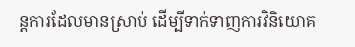ន្តការដែលមានស្រាប់ ដើម្បីទាក់ទាញការវិនិយោគ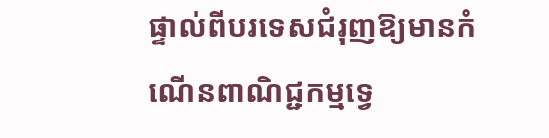ផ្ទាល់ពីបរទេសជំរុញឱ្យមានកំណើនពាណិជ្ជកម្មទ្វេ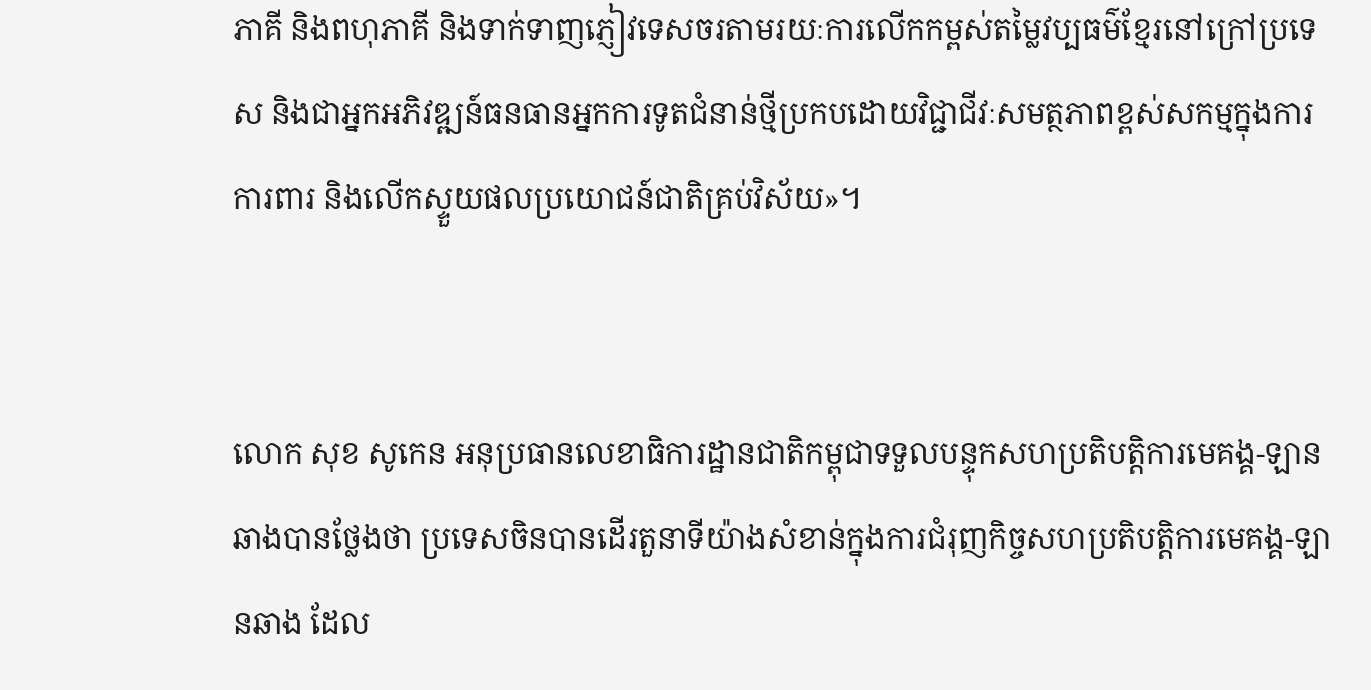ភាគី និងពហុភាគី និងទាក់ទាញភ្ញៀវទេសចរតាមរយៈការលើកកម្ពស់តម្លៃវប្បធម៌ខ្មែរនៅក្រៅប្រទេស និងជាអ្នកអភិវឌ្ឍន៍ធនធានអ្នកការទូតជំនាន់ថ្មីប្រកបដោយវិជ្ជាជីវៈសមត្ថភាពខ្ពស់សកម្មក្នុងការការពារ និងលើកស្ទួយផលប្រយោជន៍ជាតិគ្រប់វិស័យ»។


លោក សុខ សូកេន អនុប្រធានលេខាធិការដ្ឋានជាតិកម្ពុជាទទួលបន្ទុកសហប្រតិបត្តិការមេគង្គ-ឡានឆាងបានថ្លែងថា ប្រទេសចិនបានដើរតួនាទីយ៉ាងសំខាន់ក្នុងការជំរុញកិច្ចសហប្រតិបត្តិការមេគង្គ-ឡានឆាង ដែល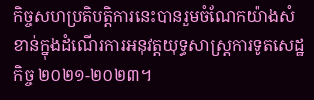កិច្ចសហប្រតិបត្តិការនេះបានរួមចំណែកយ៉ាងសំខាន់ក្នុងដំណើរការអនុវត្តយុទ្ធសាស្ត្រការទូតសេដ្ឋកិច្ច ២០២១-២០២៣។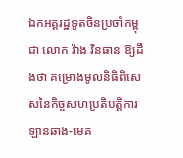ឯកអគ្គរដ្ឋទូតចិនប្រចាំកម្ពុជា លោក វ៉ាង វិនធាន ឱ្យដឹងថា គម្រោងមូលនិធិពិសេសនៃកិច្ចសហប្រតិបត្តិការឡានឆាង-មេគ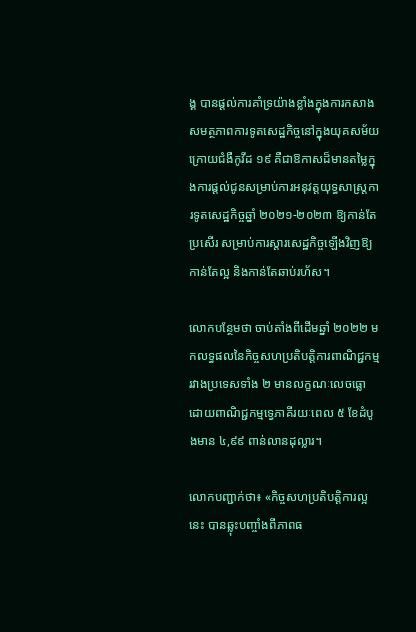ង្គ បានផ្តល់ការគាំទ្រយ៉ាងខ្លាំងក្នុងការកសាងសមត្ថភាពការទូតសេដ្ឋកិច្ចនៅក្នុងយុគសម័យ ក្រោយជំងឺកូវីដ ១៩ គឺជាឱកាសដ៏មានតម្លៃក្នុងការផ្តល់ជូនសម្រាប់ការអនុវត្តយុទ្ធសាស្ត្រការទូតសេដ្ឋកិច្ចឆ្នាំ ២០២១-២០២៣ ឱ្យកាន់តែប្រសើរ សម្រាប់ការស្តារសេដ្ឋកិច្ចឡើងវិញឱ្យកាន់តែល្អ និងកាន់តែឆាប់រហ័ស។

លោកបន្ថែមថា ចាប់តាំងពីដើមឆ្នាំ ២០២២ មកលទ្ធផលនៃកិច្ចសហប្រតិបត្តិការពាណិជ្ជកម្មរវាងប្រទេសទាំង ២ មានលក្ខណៈលេចធ្លោ ដោយពាណិជ្ជកម្មទ្វេភាគីរយៈពេល ៥ ខែដំបូងមាន ៤,៩៩ ពាន់លានដុល្លារ។

លោកបញ្ជាក់ថា៖ «កិច្ចសហប្រតិបត្តិការល្អនេះ បានឆ្លុះបញ្ចាំងពីភាពធ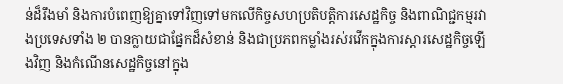ន់ដ៏រឹងមាំ និងការបំពេញឱ្យគ្នាទៅវិញទៅមកលើកិច្ចសហប្រតិបត្តិការសេដ្ឋកិច្ច និងពាណិជ្ជកម្មរវាងប្រទេសទាំង ២ បានក្លាយជាផ្នែកដ៏សំខាន់ និងជាប្រភពកម្លាំងរស់រវើកក្នុងការស្តារសេដ្ឋកិច្ចឡើងវិញ និងកំណើនសេដ្ឋកិច្ចនៅក្នុង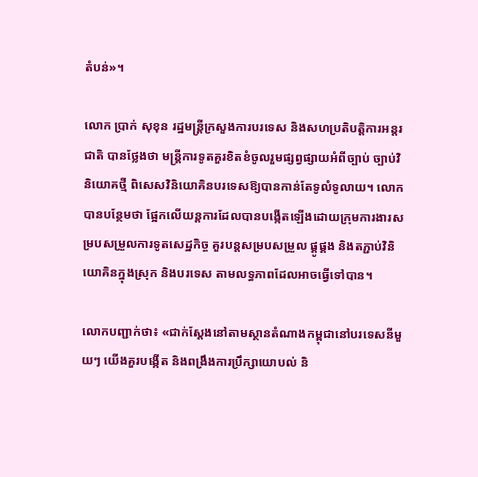តំបន់»។

លោក ប្រាក់ សុខុន រដ្ឋមន្ត្រីក្រសួងការបរទេស និងសហប្រតិបត្តិការអន្តរជាតិ បានថ្លែងថា មន្ត្រីការទូតគួរខិតខំចូលរួមផ្សព្វផ្សាយអំពីច្បាប់ ច្បាប់វិនិយោគថ្មី ពិសេសវិនិយោគិនបរទេសឱ្យបានកាន់តែទូលំទូលាយ។ លោកបានបន្ថែមថា ផ្អែកលើយន្តការដែលបានបង្កើតឡើងដោយក្រុមការងារសម្របសម្រួលការទូតសេដ្ឋកិច្ច គួរបន្តសម្របសម្រួល ផ្គូផ្គង និងតភ្ជាប់វិនិយោគិនក្នុងស្រុក និងបរទេស តាមលទ្ធភាពដែលអាចធ្វើទៅបាន។

លោកបញ្ជាក់ថា៖ «ជាក់ស្តែងនៅតាមស្ថានតំណាងកម្ពុជានៅបរទេសនីមួយៗ យើងគួរបង្កើត និងពង្រឹងការប្រឹក្សាយោបល់ និ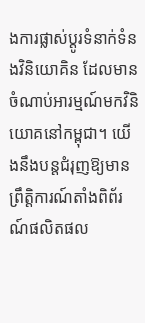ងការផ្លាស់ប្តូរទំនាក់ទំនងវិនិយោគិន ដែលមានចំណាប់អារម្មណ៍មកវិនិយោគនៅកម្ពុជា។ យើងនឹងបន្តជំរុញឱ្យមានព្រឹត្តិការណ៍តាំងពិព័រណ៍ផលិតផល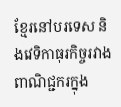ខ្មែរនៅបរទេស និងវេទិកាធុរកិច្ចរវាងពាណិជ្ជករក្នុង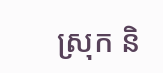ស្រុក និ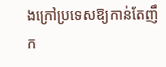ងក្រៅប្រទេសឱ្យកាន់តែញឹក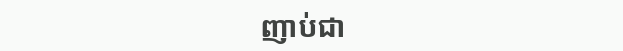ញាប់ជា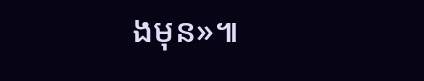ងមុន»៕